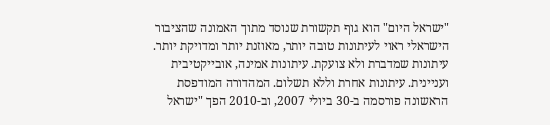"ישראל היום" הוא גוף תקשורת שנוסד מתוך האמונה שהציבור הישראלי ראוי לעיתונות טובה יותר, מאוזנת יותר ומדויקת יותר. עיתונות שמדברת ולא צועקת. עיתונות אמינה, אובייקטיבית ועניינית. עיתונות אחרת וללא תשלום. המהדורה המודפסת הראשונה פורסמה ב-30 ביולי 2007, וב-2010 הפך "ישראל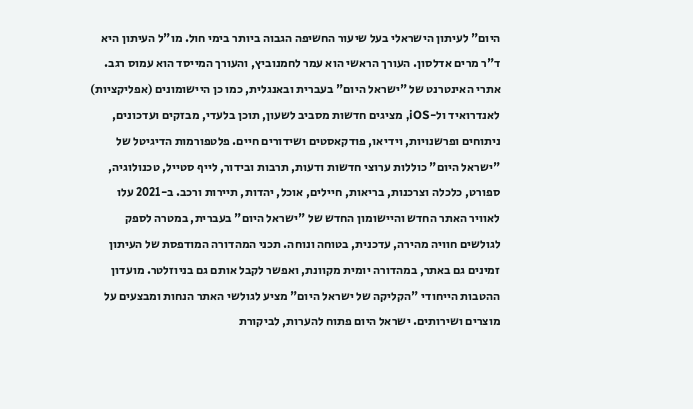היום" לעיתון הישראלי בעל שיעור החשיפה הגבוה ביותר בימי חול. מו"ל העיתון היא ד"ר מרים אדלסון. העורך הראשי הוא עמר לחמנוביץ, והעורך המייסד הוא עמוס רגב. אתרי האינטרנט של "ישראל היום" בעברית ובאנגלית, כמו כן היישומונים (אפליקציות) לאנדרואיד ול-iOS, מציגים חדשות מסביב לשעון, תוכן בלעדי, מבזקים ועדכונים, ניתוחים ופרשנויות, וידיאו, פודקאסטים ושידורים חיים. פלטפורמות הדיגיטל של "ישראל היום" כוללות ערוצי חדשות ודעות, תרבות ובידור, לייף סטייל, טכנולוגיה, ספורט, כלכלה וצרכנות, בריאות, חיילים, אוכל, יהדות, תיירות ורכב. ב-2021 עלו לאוויר האתר החדש והיישומון החדש של "ישראל היום" בעברית, במטרה לספק לגולשים חוויה מהירה, עדכנית, בטוחה ונוחה. תכני המהדורה המודפסת של העיתון זמינים גם באתר, במהדורה יומית מקוונת, ואפשר לקבל אותם גם בניוזלטר. מועדון ההטבות הייחודי "הקליקה של ישראל היום" מציע לגולשי האתר הנחות ומבצעים על מוצרים ושירותים. ישראל היום פתוח להערות, לביקורת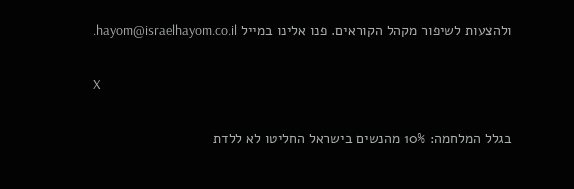ולהצעות לשיפור מקהל הקוראים. פנו אלינו במייל hayom@israelhayom.co.il.

X

בגלל המלחמה: 10% מהנשים בישראל החליטו לא ללדת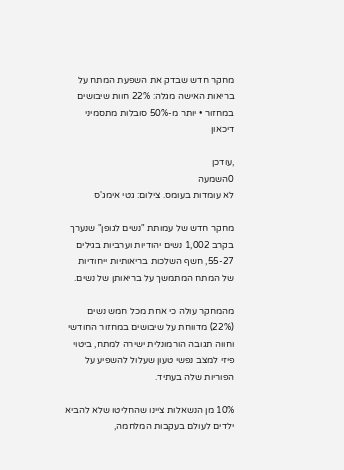מחקר חדש שבדק את השפעת המתח על בריאות האישה מגלה: 22% חוות שיבושים במחזור • יותר מ-50% סובלות מתסמיני דיכאון

,עודכן
0השמעה
לא עומדות בעומס. צילום: גטי אימג'ס

מחקר חדש של עמותת "נשים לגופן" שנערך בקרב 1,002 נשים יהודיות וערביות בגילים 55-27, חשף השלכות בריאותיות ייחודיות של המתח המתמשך על בריאותן של נשים.

מהמחקר עולה כי אחת מכל חמש נשים (22%) מדווחת על שיבושים במחזור החודשי וחווה תגובה הורמונלית ישירה למתח, ביטוי פיזי למצב נפשי טעון שעלול להשפיע על הפוריות שלה בעתיד.

10% מן הנשאלות ציינו שהחליטו שלא להביא ילדים לעולם בעקבות המלחמה,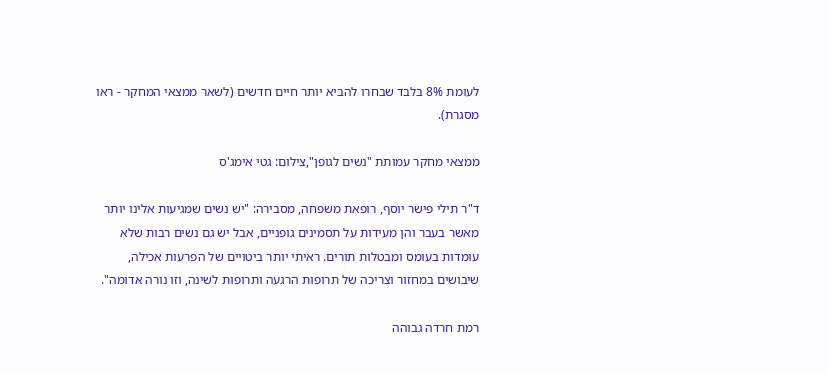לעומת 8% בלבד שבחרו להביא יותר חיים חדשים (לשאר ממצאי המחקר - ראו מסגרת).

ממצאי מחקר עמותת "נשים לגופן",צילום: גטי אימג'ס

ד"ר תילי פישר יוסף, רופאת משפחה, מסבירה: "יש נשים שמגיעות אלינו יותר מאשר בעבר והן מעידות על תסמינים גופניים, אבל יש גם נשים רבות שלא עומדות בעומס ומבטלות תורים. ראיתי יותר ביטויים של הפרעות אכילה, שיבושים במחזור וצריכה של תרופות הרגעה ותרופות לשינה, וזו נורה אדומה".

רמת חרדה גבוהה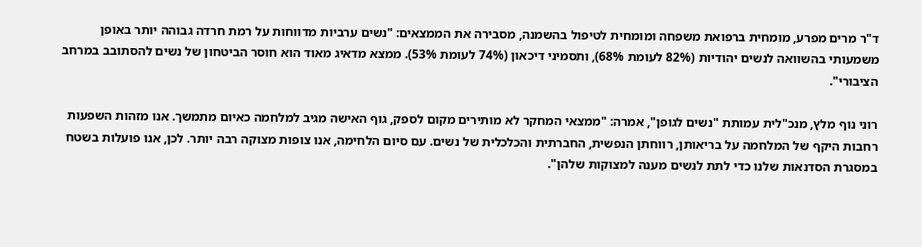ד"ר מרים מפרע, מומחית ברפואת משפחה ומומחית לטיפול בהשמנה, מסבירה את הממצאים: "נשים ערביות מדווחות על רמת חרדה גבוהה יותר באופן משמעותי בהשוואה לנשים יהודיות (82% לעומת 68%), ותסמיני דיכאון (74% לעומת 53%). ממצא מדאיג מאוד הוא חוסר הביטחון של נשים להסתובב במרחב הציבורי".

רוני נוף מלץ, מנכ"לית עמותת "נשים לגופן", אמרה: "ממצאי המחקר לא מותירים מקום לספק, גוף האישה מגיב למלחמה כאיום מתמשך. אנו מזהות השפעות רחבות היקף של המלחמה על בריאותן, רווחתן הנפשית, החברתית והכלכלית של נשים. עם סיום הלחימה, אנו צופות מצוקה רבה יותר. לכן, אנו פועלות בשטח במסגרת הסדנאות שלנו כדי לתת לנשים מענה למצוקות שלהן".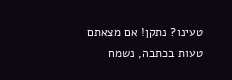טעינו? נתקן! אם מצאתם טעות בכתבה, נשמח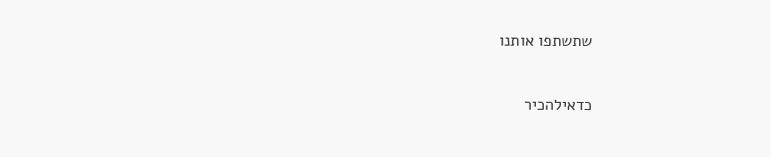שתשתפו אותנו

כדאילהכיר